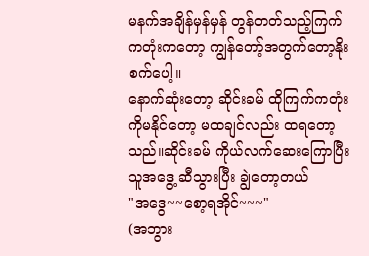မနက်အချိန်မှန်မှန် တွန်တတ်သည့်ကြက်ကတုံးကတော့ ကျွန်တော့်အတွက်တော့နိုးစက်ပေါ့။
နောက်ဆုံးတော့ ဆိုင်းခမ် ထိုကြက်ကတုံးကိုမနိုင်တော့ မထချင်လည်း ထရတော့သည်။ဆိုင်းခမ် ကိုယ်လက်ဆေးကြောပြီး
သူအဒွေ့ ဆီသွားပြီး ချွဲတော့တယ်
"အဒွေ~~စော့ရအိုင်~~~"
(အဘွား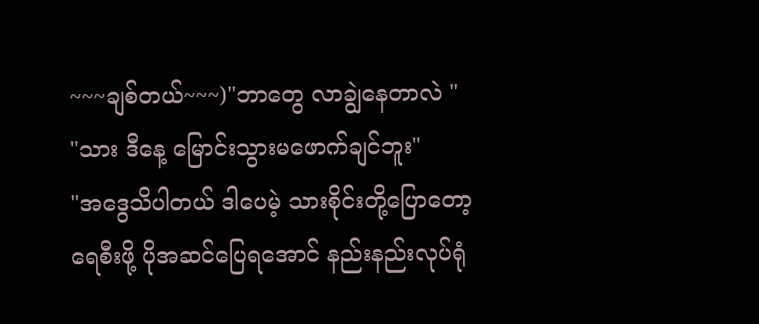~~~ချစ်တယ်~~~)"ဘာတွေ လာချွဲနေတာလဲ "
"သား ဒီနေ့ မြောင်းသွားမဖောက်ချင်ဘူး"
"အဒွေသိပါတယ် ဒါပေမဲ့ သားစိုင်းတို့ပြောတော့
ရေစီးဖို့ ပိုအဆင်ပြေရအောင် နည်းနည်းလုပ်ရုံ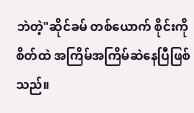ဘဲတဲ့"ဆိုင်ခမ် တစ်ယောက် စိုင်းကိုစိတ်ထဲ အကြိမ်အကြိမ်ဆဲနေပြီဖြစ်သည်။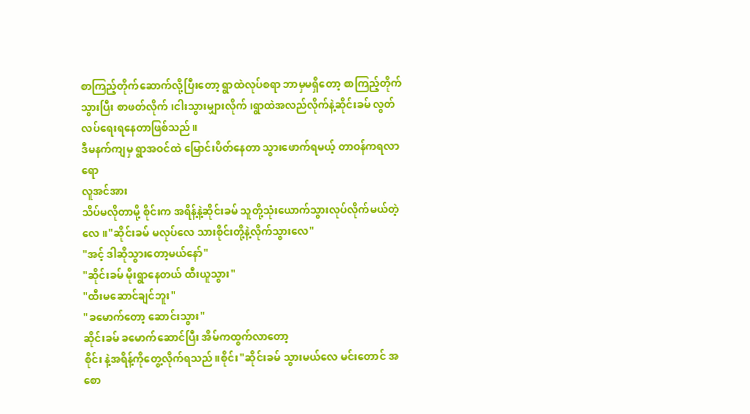စာကြည့်တိုက်ဆောက်လို့ပြီးတော့ ရွာထဲလုပ်စရာ ဘာမှမရှိတော့ စာကြည့်တိုက်သွားပြီး စာဖတ်လိုက်၊ငါးသွားမျှားလိုက် ၊ရွာထဲအလည်လိုက်နဲ့ဆိုင်းခမ် လွတ်လပ်ရေးရနေတာဖြစ်သည်။
ဒီမနက်ကျမှ ရွာအဝင်ထဲ မြောင်းပိတ်နေတာ သွားဖောက်ရမယ့် တာဝန်ကရလာရော
လူအင်အား
သိပ်မလိုတာမို့ စိုင်းက အရိန့်နဲ့ဆိုင်းခမ် သူတို့သုံးယောက်သွားလုပ်လိုက်မယ်တဲ့လေ။"ဆိုင်းခမ် မလုပ်လေ သားစိုင်းတို့နဲ့လိုက်သွားလေ"
"အင့် ဒါဆိုသွားတော့မယ်နော်"
"ဆိုင်းခမ် မိုးရွာနေတယ် ထီးယူသွား"
"ထီးမဆောင်ချင်ဘူး"
"ခမောက်တော့ ဆောင်းသွား"
ဆိုင်းခမ် ခမောက်ဆောင်ပြီး အိမ်ကထွက်လာတော့
စိုင်း နဲ့အရိန့်ကိုတွေ့လိုက်ရသည်။စိုင်း"ဆိုင်းခမ် သွားမယ်လေ မင်းတောင် အစော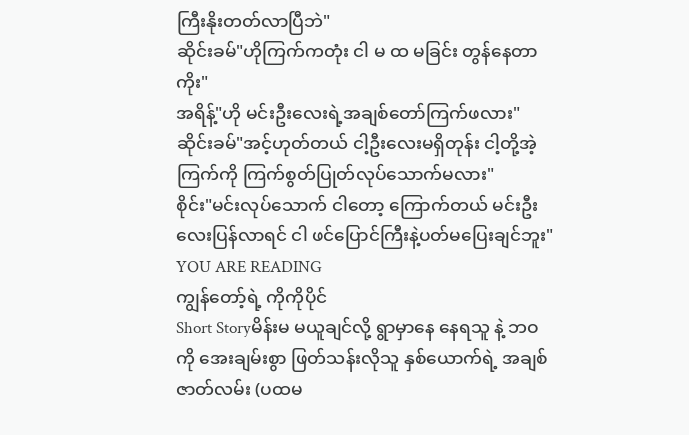ကြီးနိုးတတ်လာပြီဘဲ"
ဆိုင်းခမ်"ဟိုကြက်ကတုံး ငါ မ ထ မခြင်း တွန်နေတာကိုး"
အရိန့်"ဟို မင်းဦးလေးရဲ့အချစ်တော်ကြက်ဖလား"
ဆိုင်းခမ်"အင့်ဟုတ်တယ် ငါ့ဦးလေးမရှိတုန်း ငါ့တို့အဲ့ကြက်ကို ကြက်စွတ်ပြုတ်လုပ်သောက်မလား"
စိုင်း"မင်းလုပ်သောက် ငါတော့ ကြောက်တယ် မင်းဦးလေးပြန်လာရင် ငါ ဖင်ပြောင်ကြီးနဲ့ပတ်မပြေးချင်ဘူး"
YOU ARE READING
ကျွန်တော့်ရဲ့ ကိုကိုပိုင်
Short Storyမိန်းမ မယူချင်လို့ ရွာမှာနေ နေရသူ နဲ့ ဘဝ ကို အေးချမ်းစွာ ဖြတ်သန်းလိုသူ နှစ်ယောက်ရဲ့ အချစ်ဇာတ်လမ်း (ပထမ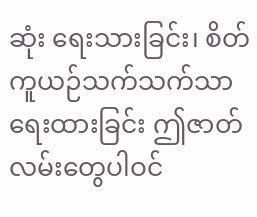ဆုံး ရေးသားခြင်း၊ စိတ်ကူယဉ်သက်သက်သာ ရေးထားခြင်း ဤဇာတ်လမ်းတွေပါဝင်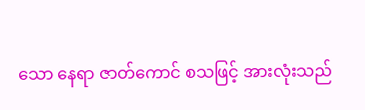သော နေရာ ဇာတ်ကောင် စသဖြင့် အားလုံးသည်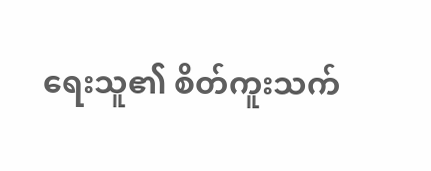ရေးသူ၏ စိတ်ကူးသက်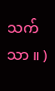သက်သာ ။ )